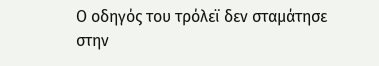Ο οδηγός του τρόλεϊ δεν σταμάτησε στην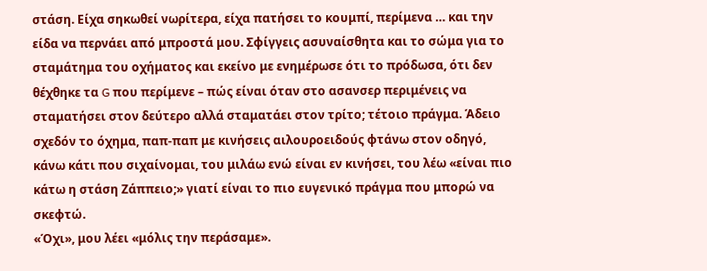στάση. Είχα σηκωθεί νωρίτερα, είχα πατήσει το κουμπί, περίμενα … και την είδα να περνάει από μπροστά μου. Σφίγγεις ασυναίσθητα και το σώμα για το σταμάτημα του οχήματος και εκείνο με ενημέρωσε ότι το πρόδωσα, ότι δεν θέχθηκε τα G που περίμενε – πώς είναι όταν στο ασανσερ περιμένεις να σταματήσει στον δεύτερο αλλά σταματάει στον τρίτο; τέτοιο πράγμα. Άδειο σχεδόν το όχημα, παπ-παπ με κινήσεις αιλουροειδούς φτάνω στον οδηγό, κάνω κάτι που σιχαίνομαι, του μιλάω ενώ είναι εν κινήσει, του λέω «είναι πιο κάτω η στάση Ζάππειο;» γιατί είναι το πιο ευγενικό πράγμα που μπορώ να σκεφτώ.
«Όχι», μου λέει «μόλις την περάσαμε».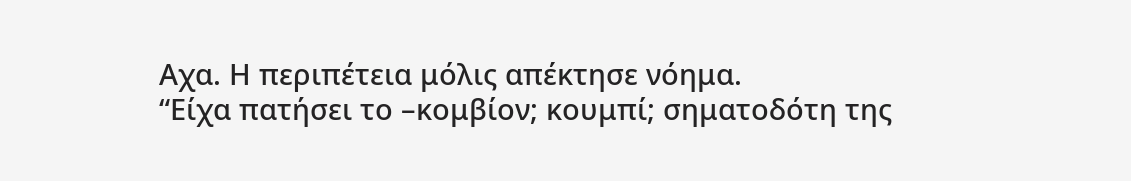Αχα. Η περιπέτεια μόλις απέκτησε νόημα.
“Είχα πατήσει το –κομβίον; κουμπί; σηματοδότη της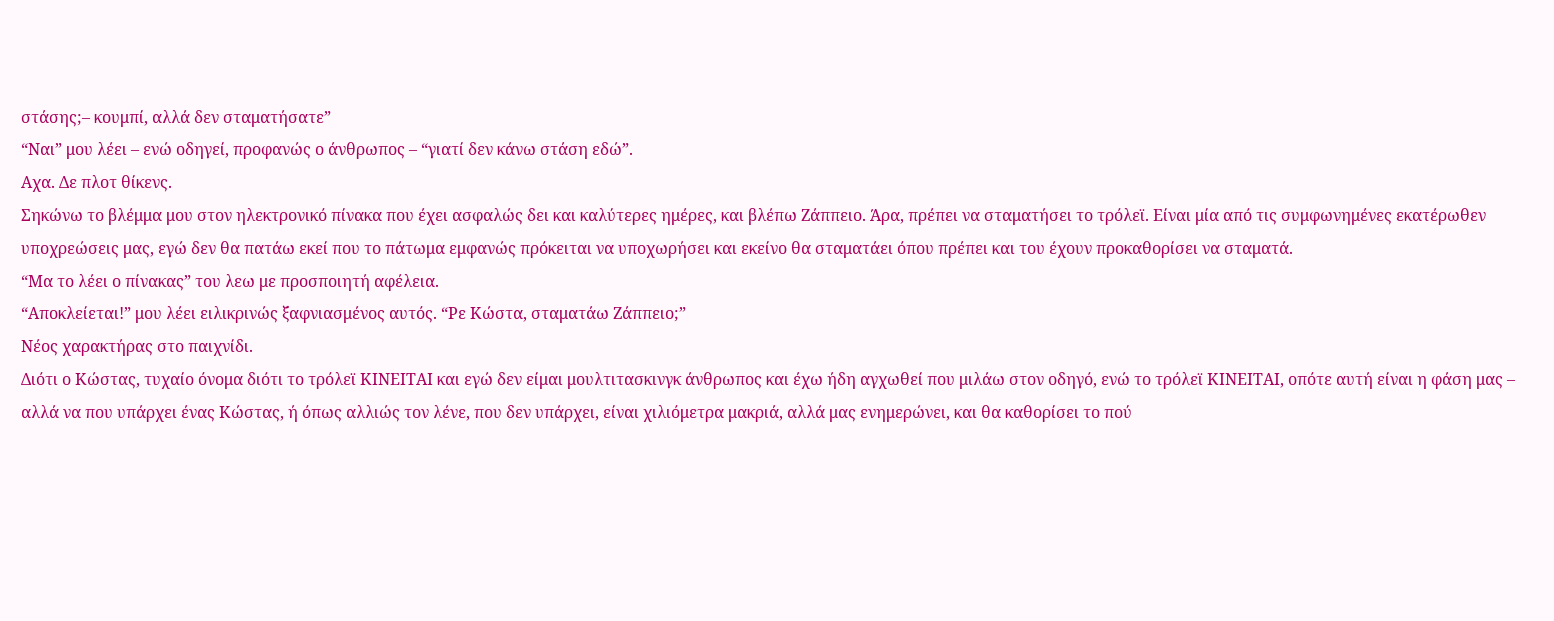στάσης;– κουμπί, αλλά δεν σταματήσατε”
“Ναι” μου λέει – ενώ οδηγεί, προφανώς ο άνθρωπος – “γιατί δεν κάνω στάση εδώ”.
Αχα. Δε πλοτ θίκενς.
Σηκώνω το βλέμμα μου στον ηλεκτρονικό πίνακα που έχει ασφαλώς δει και καλύτερες ημέρες, και βλέπω Ζάππειο. Άρα, πρέπει να σταματήσει το τρόλεϊ. Είναι μία από τις συμφωνημένες εκατέρωθεν υποχρεώσεις μας, εγώ δεν θα πατάω εκεί που το πάτωμα εμφανώς πρόκειται να υποχωρήσει και εκείνο θα σταματάει όπου πρέπει και του έχουν προκαθορίσει να σταματά.
“Μα το λέει ο πίνακας” του λεω με προσποιητή αφέλεια.
“Αποκλείεται!” μου λέει ειλικρινώς ξαφνιασμένος αυτός. “Ρε Κώστα, σταματάω Ζάππειο;”
Νέος χαρακτήρας στο παιχνίδι.
Διότι ο Κώστας, τυχαίο όνομα διότι το τρόλεϊ ΚΙΝΕΙΤΑΙ και εγώ δεν είμαι μουλτιτασκινγκ άνθρωπος και έχω ήδη αγχωθεί που μιλάω στον οδηγό, ενώ το τρόλεϊ ΚΙΝΕΙΤΑΙ, οπότε αυτή είναι η φάση μας – αλλά να που υπάρχει ένας Κώστας, ή όπως αλλιώς τον λένε, που δεν υπάρχει, είναι χιλιόμετρα μακριά, αλλά μας ενημερώνει, και θα καθορίσει το πού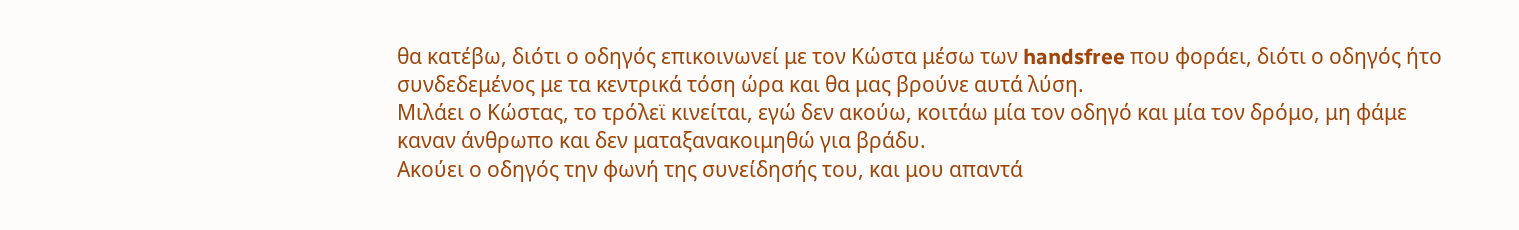θα κατέβω, διότι ο οδηγός επικοινωνεί με τον Κώστα μέσω των handsfree που φοράει, διότι ο οδηγός ήτο συνδεδεμένος με τα κεντρικά τόση ώρα και θα μας βρούνε αυτά λύση.
Μιλάει ο Κώστας, το τρόλεϊ κινείται, εγώ δεν ακούω, κοιτάω μία τον οδηγό και μία τον δρόμο, μη φάμε καναν άνθρωπο και δεν ματαξανακοιμηθώ για βράδυ.
Ακούει ο οδηγός την φωνή της συνείδησής του, και μου απαντά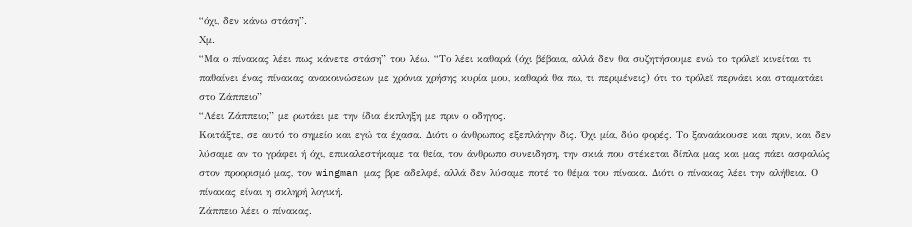“όχι, δεν κάνω στάση”.
Χμ.
“Μα ο πίνακας λέει πως κάνετε στάση” του λέω. “Το λέει καθαρά (όχι βέβαια, αλλά δεν θα συζητήσουμε ενώ το τρόλεϊ κινείται τι παθαίνει ένας πίνακας ανακοινώσεων με χρόνια χρήσης κυρία μου, καθαρά θα πω, τι περιμένεις) ότι το τρόλεϊ περνάει και σταματάει στο Ζάππειο”
“Λέει Ζάππειο;” με ρωτάει με την ίδια έκπληξη με πριν ο οδηγος.
Κοιτάξτε, σε αυτό το σημείο και εγώ τα έχασα. Διότι ο άνθρωπος εξεπλάγην δις. Όχι μία, δύο φορές. Το ξαναάκουσε και πριν, και δεν λύσαμε αν το γράφει ή όχι, επικαλεστήκαμε τα θεία, τον άνθρωπο συνειδηση, την σκιά που στέκεται δίπλα μας και μας πάει ασφαλώς στον προορισμό μας, τον wingman μας βρε αδελφέ, αλλά δεν λύσαμε ποτέ το θέμα του πίνακα. Διότι ο πίνακας λέει την αλήθεια. Ο πίνακας είναι η σκληρή λογική.
Ζάππειο λέει ο πίνακας.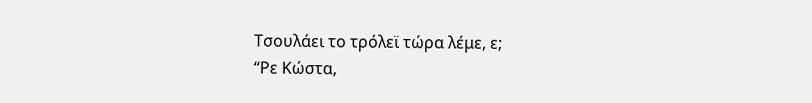Τσουλάει το τρόλεϊ τώρα λέμε, ε;
“Ρε Κώστα,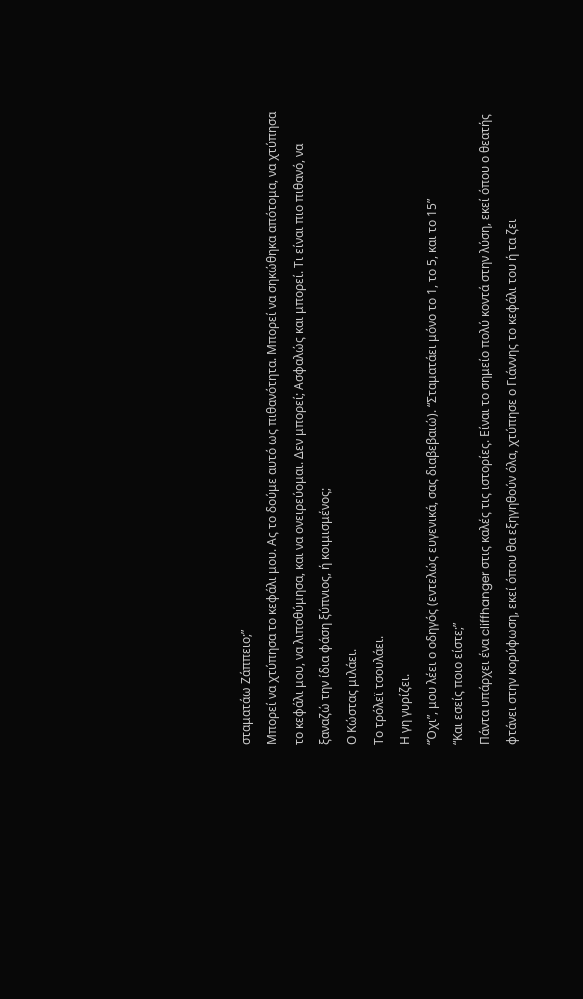σταματάω Ζάππειο;”
Μπορεί να χτύπησα το κεφάλι μου. Ας το δούμε αυτό ως πιθανότητα. Μπορεί να σηκώθηκα απότομα, να χτύπησα το κεφάλι μου, να λιποθύμησα, και να ονειρεύομαι. Δεν μπορεί; Ασφαλώς και μπορεί. Τι είναι πιο πιθανό, να ξαναζώ την ίδια φάση ξύπνιος, ή κοιμισμένος;
Ο Κώστας μιλάει.
Το τρόλεϊ τσουλάει.
Η γη γυρίζει.
“Όχι”, μου λέει ο οδηγός (εντελώς ευγενικά, σας διαβεβαιώ). “Σταματάει μόνο το 1, το 5, και το 15”
“Και εσείς ποιο είστε;”
Πάντα υπάρχει ένα cliffhanger στις καλές τις ιστορίες. Είναι το σημείο πολύ κοντά στην λύση, εκεί όπου ο θεατής φτάνει στην κορύφωση, εκεί όπου θα εξηγηθούν όλα, χτύπησε ο Γιάννης το κεφάλι του ή τα ζει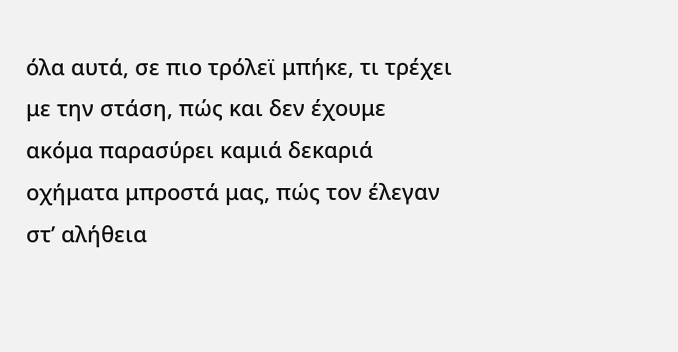όλα αυτά, σε πιο τρόλεϊ μπήκε, τι τρέχει με την στάση, πώς και δεν έχουμε ακόμα παρασύρει καμιά δεκαριά οχήματα μπροστά μας, πώς τον έλεγαν στ’ αλήθεια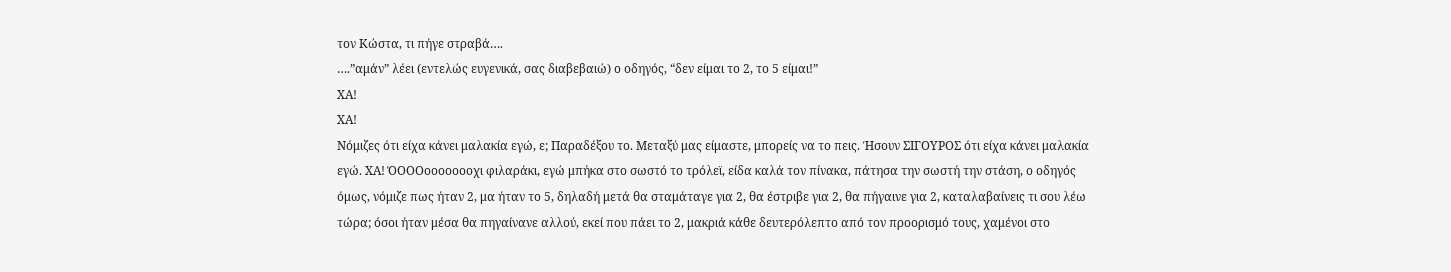τον Κώστα, τι πήγε στραβά….
….”αμάν” λέει (εντελώς ευγενικά, σας διαβεβαιώ) ο οδηγός, “δεν είμαι το 2, το 5 είμαι!”
ΧΑ!
ΧΑ!
Νόμιζες ότι είχα κάνει μαλακία εγώ, ε; Παραδέξου το. Μεταξύ μας είμαστε, μπορείς να το πεις. Ήσουν ΣΙΓΟΥΡΟΣ ότι είχα κάνει μαλακία εγώ. ΧΑ! ΌΟΟΟοοοοοοοχι φιλαράκι, εγώ μπήκα στο σωστό το τρόλεϊ, είδα καλά τον πίνακα, πάτησα την σωστή την στάση, ο οδηγός όμως, νόμιζε πως ήταν 2, μα ήταν το 5, δηλαδή μετά θα σταμάταγε για 2, θα έστριβε για 2, θα πήγαινε για 2, καταλαβαίνεις τι σου λέω τώρα; όσοι ήταν μέσα θα πηγαίνανε αλλού, εκεί που πάει το 2, μακριά κάθε δευτερόλεπτο από τον προορισμό τους, χαμένοι στο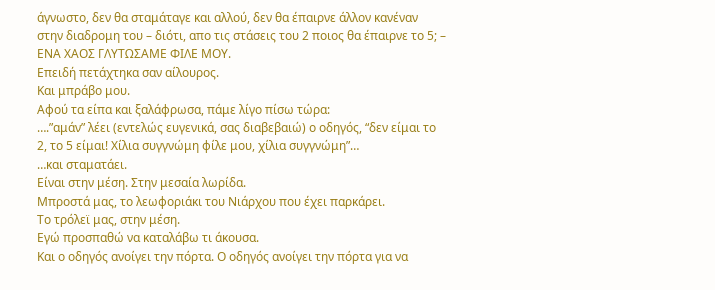άγνωστο, δεν θα σταμάταγε και αλλού, δεν θα έπαιρνε άλλον κανέναν στην διαδρομη του – διότι, απο τις στάσεις του 2 ποιος θα έπαιρνε το 5; – ΕΝΑ ΧΑΟΣ ΓΛΥΤΩΣΑΜΕ ΦΙΛΕ ΜΟΥ.
Επειδή πετάχτηκα σαν αίλουρος.
Και μπράβο μου.
Αφού τα είπα και ξαλάφρωσα, πάμε λίγο πίσω τώρα:
….”αμάν” λέει (εντελώς ευγενικά, σας διαβεβαιώ) ο οδηγός, “δεν είμαι το 2, το 5 είμαι! Χίλια συγγνώμη φίλε μου, χίλια συγγνώμη”…
…και σταματάει.
Είναι στην μέση. Στην μεσαία λωρίδα.
Μπροστά μας, το λεωφοριάκι του Νιάρχου που έχει παρκάρει.
Το τρόλεϊ μας, στην μέση.
Εγώ προσπαθώ να καταλάβω τι άκουσα.
Και ο οδηγός ανοίγει την πόρτα. Ο οδηγός ανοίγει την πόρτα για να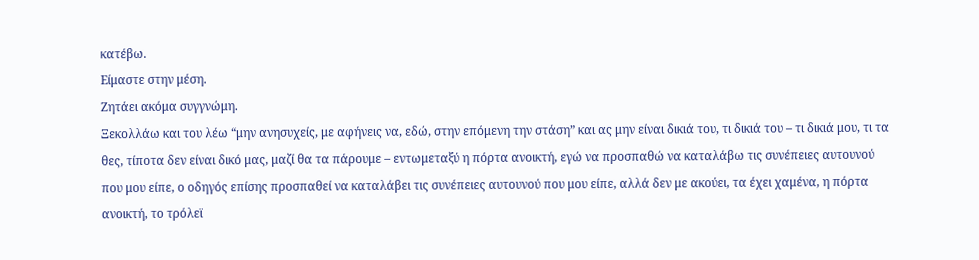κατέβω.
Είμαστε στην μέση.
Ζητάει ακόμα συγγνώμη.
Ξεκολλάω και του λέω “μην ανησυχείς, με αφήνεις να, εδώ, στην επόμενη την στάση” και ας μην είναι δικιά του, τι δικιά του – τι δικιά μου, τι τα θες, τίποτα δεν είναι δικό μας, μαζί θα τα πάρουμε – εντωμεταξύ η πόρτα ανοικτή, εγώ να προσπαθώ να καταλάβω τις συνέπειες αυτουνού που μου είπε, ο οδηγός επίσης προσπαθεί να καταλάβει τις συνέπειες αυτουνού που μου είπε, αλλά δεν με ακούει, τα έχει χαμένα, η πόρτα ανοικτή, το τρόλεϊ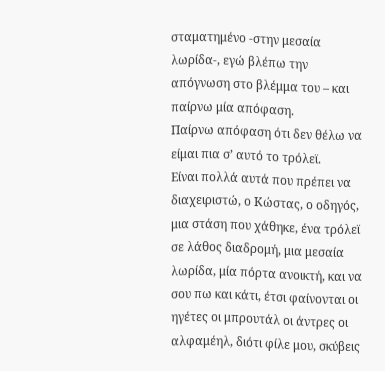σταματημένο -στην μεσαία λωρίδα-, εγώ βλέπω την απόγνωση στο βλέμμα του – και παίρνω μία απόφαση.
Παίρνω απόφαση ότι δεν θέλω να είμαι πια σ’ αυτό το τρόλεϊ.
Είναι πολλά αυτά που πρέπει να διαχειριστώ, ο Κώστας, ο οδηγός, μια στάση που χάθηκε, ένα τρόλεϊ σε λάθος διαδρομή, μια μεσαία λωρίδα, μία πόρτα ανοικτή, και να σου πω και κάτι, έτσι φαίνονται οι ηγέτες οι μπρουτάλ οι άντρες οι αλφαμέηλ, διότι φίλε μου, σκύβεις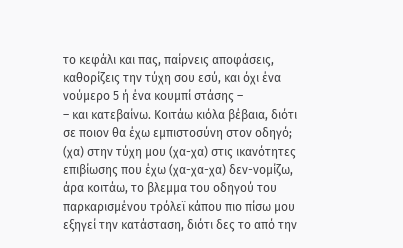το κεφάλι και πας, παίρνεις αποφάσεις, καθορίζεις την τύχη σου εσύ, και όχι ένα νούμερο 5 ή ένα κουμπί στάσης –
– και κατεβαίνω. Κοιτάω κιόλα βέβαια, διότι σε ποιον θα έχω εμπιστοσύνη στον οδηγό; (χα) στην τύχη μου (χα-χα) στις ικανότητες επιβίωσης που έχω (χα-χα-χα) δεν-νομίζω, άρα κοιτάω, το βλεμμα του οδηγού του παρκαρισμένου τρόλεϊ κάπου πιο πίσω μου εξηγεί την κατάσταση, διότι δες το από την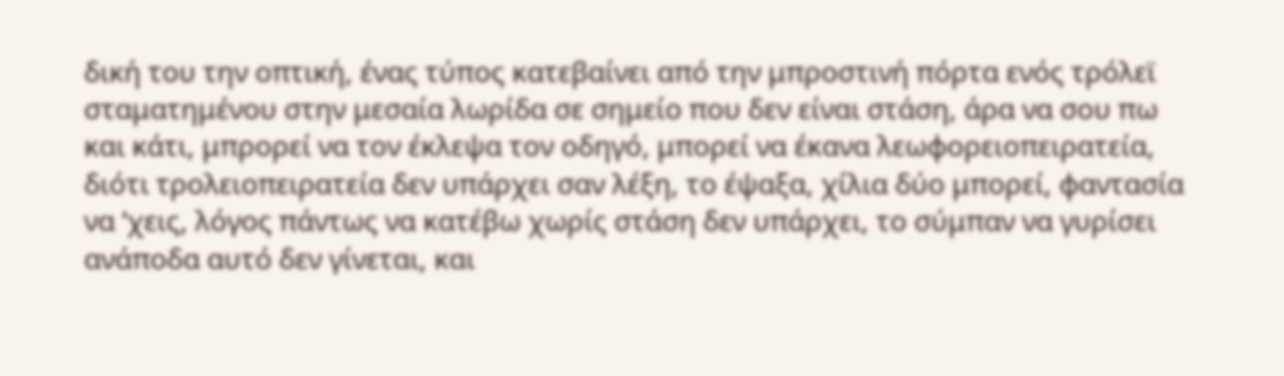δική του την οπτική, ένας τύπος κατεβαίνει από την μπροστινή πόρτα ενός τρόλεϊ σταματημένου στην μεσαία λωρίδα σε σημείο που δεν είναι στάση, άρα να σου πω και κάτι, μπρορεί να τον έκλεψα τον οδηγό, μπορεί να έκανα λεωφορειοπειρατεία, διότι τρολειοπειρατεία δεν υπάρχει σαν λέξη, το έψαξα, χίλια δύο μπορεί, φαντασία να ‘χεις, λόγος πάντως να κατέβω χωρίς στάση δεν υπάρχει, το σύμπαν να γυρίσει ανάποδα αυτό δεν γίνεται, και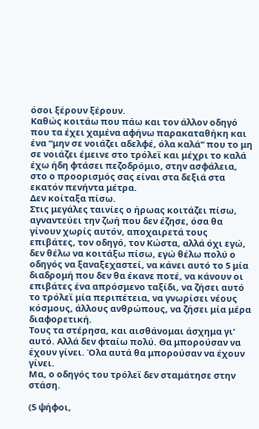όσοι ξέρουν ξέρουν.
Καθώς κοιτάω που πάω και τον άλλον οδηγό που τα έχει χαμένα αφήνω παρακαταθήκη και ένα “μην σε νοιάζει αδελφέ, όλα καλά” που το μη σε νοιάζει έμεινε στο τρόλεϊ και μέχρι το καλά έχω ήδη φτάσει πεζοδρόμιο, στην ασφάλεια, στο ο προορισμός σας είναι στα δεξιά στα εκατόν πενήντα μέτρα.
Δεν κοίταξα πίσω.
Στις μεγάλες ταινίες ο ήρωας κοιτάζει πίσω, αγναντεύει την ζωή που δεν έζησε, όσα θα γίνουν χωρίς αυτόν, αποχαιρετά τους επιβάτες, τον οδηγό, τον Κώστα, αλλά όχι εγώ, δεν θέλω να κοιτάξω πίσω, εγώ θέλω πολύ ο οδηγός να ξαναξεχαστεί, να κάνει αυτό το 5 μία διαδρομή που δεν θα έκανε ποτέ, να κάνουν οι επιβάτες ένα απρόσμενο ταξίδι, να ζήσει αυτό το τρόλεϊ μία περιπέτεια, να γνωρίσει νέους κόσμους, άλλους ανθρώπους, να ζήσει μία μέρα διαφορετική.
Τους τα στέρησα, και αισθάνομαι άσχημα γι’ αυτό. Αλλά δεν φταίω πολύ. Θα μπορούσαν να έχουν γίνει. Όλα αυτά θα μπορούσαν να έχουν γίνει.
Μα, ο οδηγός του τρόλεϊ δεν σταμάτησε στην στάση.

(5 ψήφοι,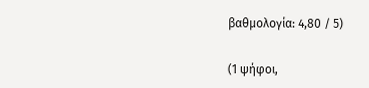βαθμολογία: 4,80 / 5)

(1 ψήφοι,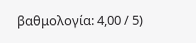βαθμολογία: 4,00 / 5)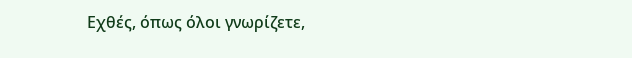Εχθές, όπως όλοι γνωρίζετε,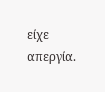είχε απεργία.